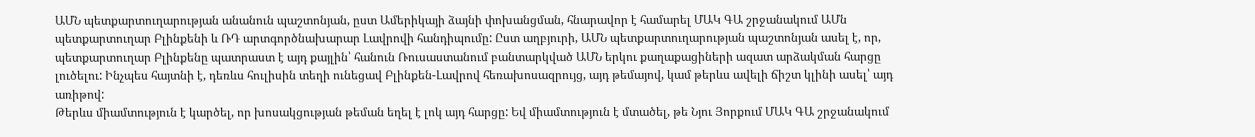ԱՄՆ պետքարտուղարության անանուն պաշտոնյան, ըստ Ամերիկայի ձայնի փոխանցման, հնարավոր է համարել ՄԱԿ ԳԱ շրջանակում ԱՄն պետքարտուղար Բլինքենի և ՌԴ արտգործնախարար Լավրովի հանդիպումը: Ըստ աղբյուրի, ԱՄՆ պետքարտուղարության պաշտոնյան ասել է, որ, պետքարտուղար Բլինքենը պատրաստ է այդ քայլին՝ հանուն Ռուսաստանում բանտարկված ԱՄՆ երկու քաղաքացիների ազատ արձակման հարցը լուծելու: Ինչպես հայտնի է, դեռևս հուլիսին տեղի ունեցավ Բլինքեն-Լավրով հեռախոսազրույց, այդ թեմայով, կամ թերևս ավելի ճիշտ կլինի ասել՝ այդ առիթով:
Թերևս միամտություն է կարծել, որ խոսակցության թեման եղել է լոկ այդ հարցը: Եվ միամտություն է մտածել, թե Նյու Յորքում ՄԱԿ ԳԱ շրջանակում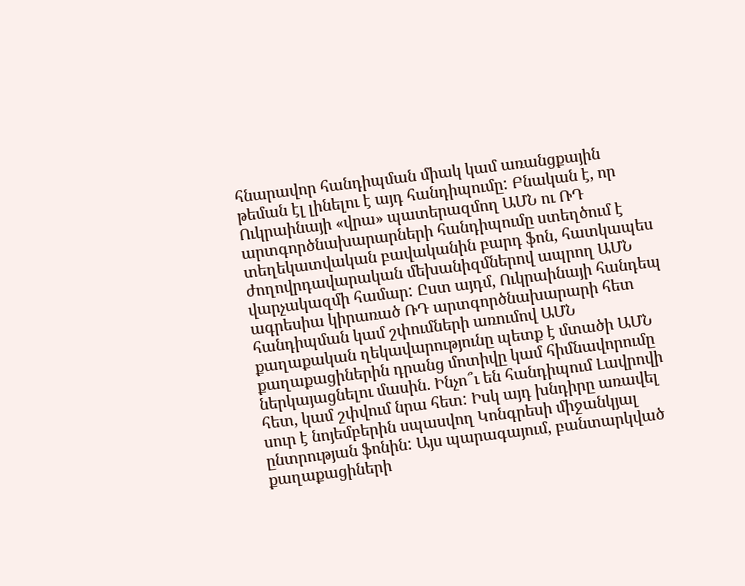հնարավոր հանդիպման միակ կամ առանցքային թեման էլ լինելու է այդ հանդիպումը: Բնական է, որ Ուկրաինայի «վրա» պատերազմող ԱՄՆ ու ՌԴ արտգործնախարարների հանդիպումը ստեղծում է տեղեկատվական բավականին բարդ ֆոն, հատկապես ժողովրդավարական մեխանիզմներով ապրող ԱՄՆ վարչակազմի համար: Ըստ այդմ, Ուկրաինայի հանդեպ ագրեսիա կիրառած ՌԴ արտգործնախարարի հետ հանդիպման կամ շփումների առումով ԱՄՆ քաղաքական ղեկավարությունը պետք է մտածի ԱՄՆ քաղաքացիներին դրանց մոտիվը կամ հիմնավորումը ներկայացնելու մասին. Ինչո՞ւ են հանդիպում Լավրովի հետ, կամ շփվում նրա հետ: Իսկ այդ խնդիրը առավել սուր է նոյեմբերին սպասվող Կոնգրեսի միջանկյալ ընտրության ֆոնին: Այս պարագայում, բանտարկված քաղաքացիների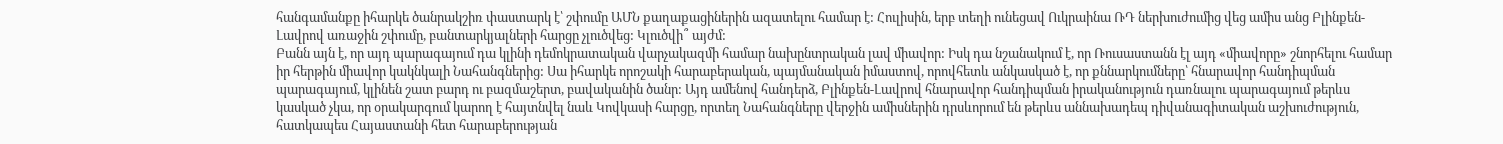հանգամանքը իհարկե ծանրակշիռ փաստարկ է՝ շփումը ԱՄՆ քաղաքացիներին ազատելու համար է: Հուլիսին, երբ տեղի ունեցավ Ուկրաինա ՌԴ ներխուժումից վեց ամիս անց Բլինքեն-Լավրով առաջին շփումը, բանտարկյալների հարցը չլուծվեց: Կլուծվի՞ այժմ:
Բանն այն է, որ այդ պարագայում դա կլինի դեմոկրատական վարչակազմի համար նախընտրական լավ միավոր: Իսկ դա նշանակում է, որ Ռուսաստանն էլ այդ «միավորը» շնորհելու համար իր հերթին միավոր կակնկալի Նահանգներից: Սա իհարկե որոշակի հարաբերական, պայմանական իմաստով, որովհետև անկասկած է, որ քննարկումները՝ հնարավոր հանդիպման պարագայում, կլինեն շատ բարդ ու բազմաշերտ, բավականին ծանր: Այդ ամենով հանդերձ, Բլինքեն-Լավրով հնարավոր հանդիպման իրականություն դառնալու պարագայում թերևս կասկած չկա, որ օրակարգում կարող է հայտնվել նաև Կովկասի հարցը, որտեղ Նահանգները վերջին ամիսներին դրսևորում են թերևս աննախադեպ դիվանագիտական աշխուժություն, հատկապես Հայաստանի հետ հարաբերության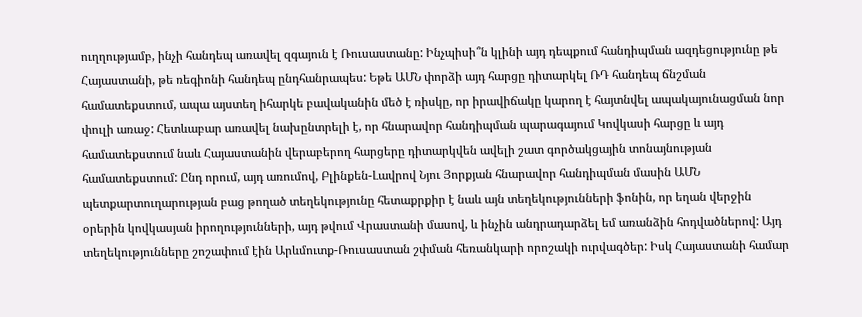ուղղությամբ, ինչի հանդեպ առավել զգայուն է Ռուսաստանը: Ինչպիսի՞ն կլինի այդ դեպքում հանդիպման ազդեցությունը թե Հայաստանի, թե ռեգիոնի հանդեպ ընդհանրապես: Եթե ԱՄՆ փորձի այդ հարցը դիտարկել ՌԴ հանդեպ ճնշման համատեքստում, ապա այստեղ իհարկե բավականին մեծ է ռիսկը, որ իրավիճակը կարող է հայտնվել ապակայունացման նոր փուլի առաջ: Հետևաբար առավել նախընտրելի է, որ հնարավոր հանդիպման պարագայում Կովկասի հարցը և այդ համատեքստում նաև Հայաստանին վերաբերող հարցերը դիտարկվեն ավելի շատ գործակցային տոնայնության համատեքստում: Ընդ որում, այդ առումով, Բլինքեն-Լավրով Նյու Յորքյան հնարավոր հանդիպման մասին ԱՄՆ պետքարտուղարության բաց թողած տեղեկությունը հետաքրքիր է նաև այն տեղեկությունների ֆոնին, որ եղան վերջին օրերին կովկասյան իրողությունների, այդ թվում Վրաստանի մասով, և ինչին անդրադարձել եմ առանձին հոդվածներով: Այդ տեղեկությունները շոշափում էին Արևմուտք-Ռուսաստան շփման հեռանկարի որոշակի ուրվագծեր: Իսկ Հայաստանի համար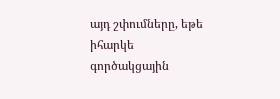այդ շփումները, եթե իհարկե գործակցային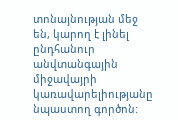տոնայնության մեջ են, կարող է լինել ընդհանուր անվտանգային միջավայրի կառավարելիությանը նպաստող գործոն: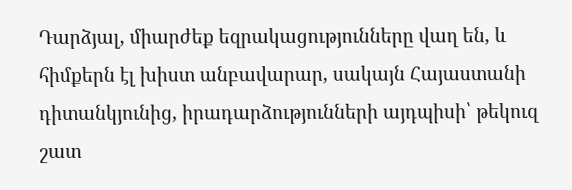Դարձյալ, միարժեք եզրակացությունները վաղ են, և հիմքերն էլ խիստ անբավարար, սակայն Հայաստանի դիտանկյունից, իրադարձությունների այդպիսի՝ թեկուզ շատ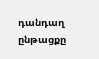դանդաղ ընթացքը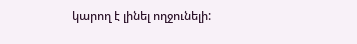կարող է լինել ողջունելի: